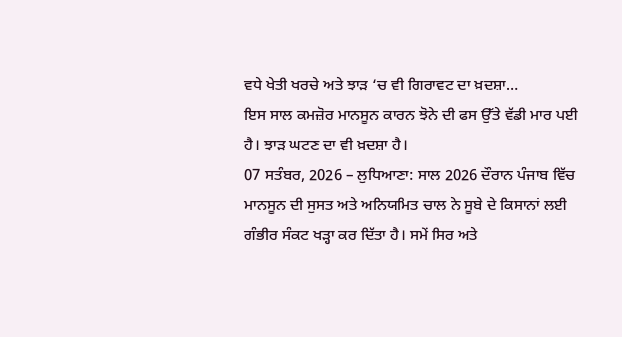ਵਧੇ ਖੇਤੀ ਖਰਚੇ ਅਤੇ ਝਾੜ ‘ਚ ਵੀ ਗਿਰਾਵਟ ਦਾ ਖ਼ਦਸ਼ਾ…
ਇਸ ਸਾਲ ਕਮਜ਼ੋਰ ਮਾਨਸੂਨ ਕਾਰਨ ਝੋਨੇ ਦੀ ਫਸ ਉੱਤੇ ਵੱਡੀ ਮਾਰ ਪਈ ਹੈ। ਝਾੜ ਘਟਣ ਦਾ ਵੀ ਖ਼ਦਸ਼ਾ ਹੈ।
07 ਸਤੰਬਰ, 2026 – ਲੁਧਿਆਣਾ: ਸਾਲ 2026 ਦੌਰਾਨ ਪੰਜਾਬ ਵਿੱਚ ਮਾਨਸੂਨ ਦੀ ਸੁਸਤ ਅਤੇ ਅਨਿਯਮਿਤ ਚਾਲ ਨੇ ਸੂਬੇ ਦੇ ਕਿਸਾਨਾਂ ਲਈ ਗੰਭੀਰ ਸੰਕਟ ਖੜ੍ਹਾ ਕਰ ਦਿੱਤਾ ਹੈ। ਸਮੇਂ ਸਿਰ ਅਤੇ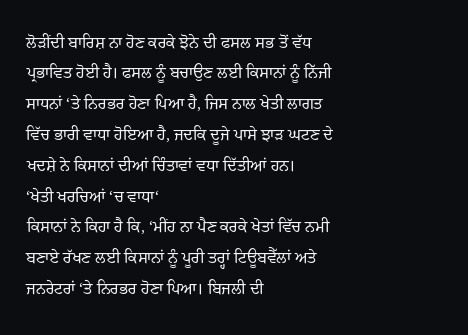ਲੋੜੀਂਦੀ ਬਾਰਿਸ਼ ਨਾ ਹੋਣ ਕਰਕੇ ਝੋਨੇ ਦੀ ਫਸਲ ਸਭ ਤੋਂ ਵੱਧ ਪ੍ਰਭਾਵਿਤ ਹੋਈ ਹੈ। ਫਸਲ ਨੂੰ ਬਚਾਉਣ ਲਈ ਕਿਸਾਨਾਂ ਨੂੰ ਨਿੱਜੀ ਸਾਧਨਾਂ ‘ਤੇ ਨਿਰਭਰ ਹੋਣਾ ਪਿਆ ਹੈ, ਜਿਸ ਨਾਲ ਖੇਤੀ ਲਾਗਤ ਵਿੱਚ ਭਾਰੀ ਵਾਧਾ ਹੋਇਆ ਹੈ, ਜਦਕਿ ਦੂਜੇ ਪਾਸੇ ਝਾੜ ਘਟਣ ਦੇ ਖਦਸ਼ੇ ਨੇ ਕਿਸਾਨਾਂ ਦੀਆਂ ਚਿੰਤਾਵਾਂ ਵਧਾ ਦਿੱਤੀਆਂ ਹਨ।
‘ਖੇਤੀ ਖਰਚਿਆਂ ‘ਚ ਵਾਧਾ‘
ਕਿਸਾਨਾਂ ਨੇ ਕਿਹਾ ਹੈ ਕਿ, ‘ਮੀਂਹ ਨਾ ਪੈਣ ਕਰਕੇ ਖੇਤਾਂ ਵਿੱਚ ਨਮੀ ਬਣਾਏ ਰੱਖਣ ਲਈ ਕਿਸਾਨਾਂ ਨੂੰ ਪੂਰੀ ਤਰ੍ਹਾਂ ਟਿਊਬਵੈੱਲਾਂ ਅਤੇ ਜਨਰੇਟਰਾਂ ‘ਤੇ ਨਿਰਭਰ ਹੋਣਾ ਪਿਆ। ਬਿਜਲੀ ਦੀ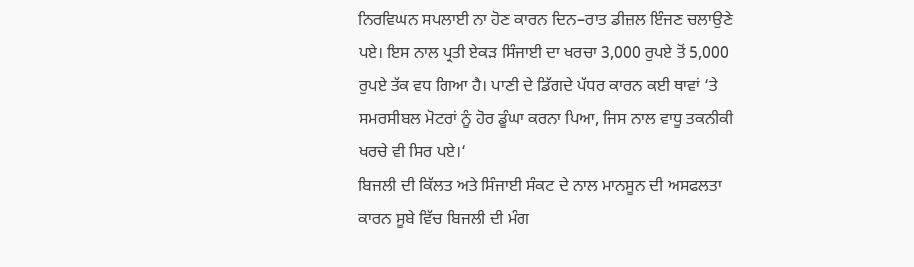ਨਿਰਵਿਘਨ ਸਪਲਾਈ ਨਾ ਹੋਣ ਕਾਰਨ ਦਿਨ–ਰਾਤ ਡੀਜ਼ਲ ਇੰਜਣ ਚਲਾਉਣੇ ਪਏ। ਇਸ ਨਾਲ ਪ੍ਰਤੀ ਏਕੜ ਸਿੰਜਾਈ ਦਾ ਖਰਚਾ 3,000 ਰੁਪਏ ਤੋਂ 5,000 ਰੁਪਏ ਤੱਕ ਵਧ ਗਿਆ ਹੈ। ਪਾਣੀ ਦੇ ਡਿੱਗਦੇ ਪੱਧਰ ਕਾਰਨ ਕਈ ਥਾਵਾਂ ‘ਤੇ ਸਮਰਸੀਬਲ ਮੋਟਰਾਂ ਨੂੰ ਹੋਰ ਡੂੰਘਾ ਕਰਨਾ ਪਿਆ, ਜਿਸ ਨਾਲ ਵਾਧੂ ਤਕਨੀਕੀ ਖਰਚੇ ਵੀ ਸਿਰ ਪਏ।‘
ਬਿਜਲੀ ਦੀ ਕਿੱਲਤ ਅਤੇ ਸਿੰਜਾਈ ਸੰਕਟ ਦੇ ਨਾਲ ਮਾਨਸੂਨ ਦੀ ਅਸਫਲਤਾ ਕਾਰਨ ਸੂਬੇ ਵਿੱਚ ਬਿਜਲੀ ਦੀ ਮੰਗ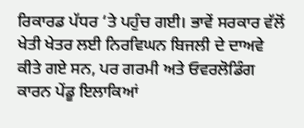ਰਿਕਾਰਡ ਪੱਧਰ ‘ਤੇ ਪਹੁੰਚ ਗਈ। ਭਾਵੇਂ ਸਰਕਾਰ ਵੱਲੋਂ ਖੇਤੀ ਖੇਤਰ ਲਈ ਨਿਰਵਿਘਨ ਬਿਜਲੀ ਦੇ ਦਾਅਵੇ ਕੀਤੇ ਗਏ ਸਨ, ਪਰ ਗਰਮੀ ਅਤੇ ਓਵਰਲੋਡਿੰਗ ਕਾਰਨ ਪੇਂਡੂ ਇਲਾਕਿਆਂ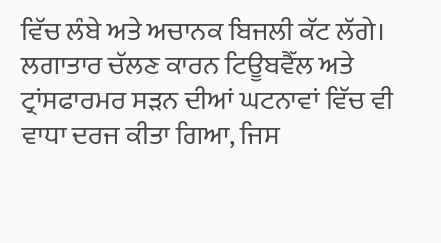ਵਿੱਚ ਲੰਬੇ ਅਤੇ ਅਚਾਨਕ ਬਿਜਲੀ ਕੱਟ ਲੱਗੇ। ਲਗਾਤਾਰ ਚੱਲਣ ਕਾਰਨ ਟਿਊਬਵੈੱਲ ਅਤੇ ਟ੍ਰਾਂਸਫਾਰਮਰ ਸੜਨ ਦੀਆਂ ਘਟਨਾਵਾਂ ਵਿੱਚ ਵੀ ਵਾਧਾ ਦਰਜ ਕੀਤਾ ਗਿਆ, ਜਿਸ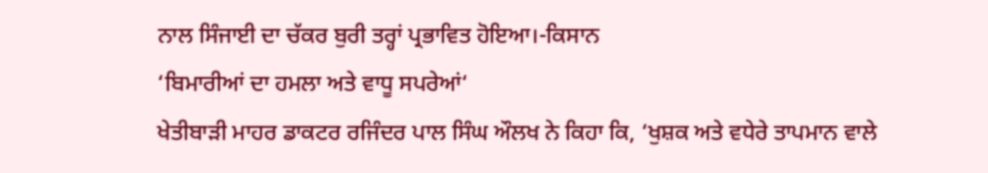ਨਾਲ ਸਿੰਜਾਈ ਦਾ ਚੱਕਰ ਬੁਰੀ ਤਰ੍ਹਾਂ ਪ੍ਰਭਾਵਿਤ ਹੋਇਆ।-ਕਿਸਾਨ
‘ਬਿਮਾਰੀਆਂ ਦਾ ਹਮਲਾ ਅਤੇ ਵਾਧੂ ਸਪਰੇਆਂ‘
ਖੇਤੀਬਾੜੀ ਮਾਹਰ ਡਾਕਟਰ ਰਜਿੰਦਰ ਪਾਲ ਸਿੰਘ ਔਲਖ ਨੇ ਕਿਹਾ ਕਿ, ‘ਖੁਸ਼ਕ ਅਤੇ ਵਧੇਰੇ ਤਾਪਮਾਨ ਵਾਲੇ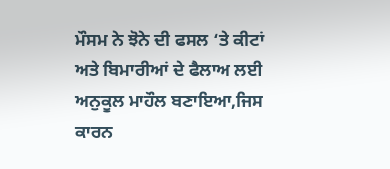ਮੌਸਮ ਨੇ ਝੋਨੇ ਦੀ ਫਸਲ ‘ਤੇ ਕੀਟਾਂ ਅਤੇ ਬਿਮਾਰੀਆਂ ਦੇ ਫੈਲਾਅ ਲਈ ਅਨੁਕੂਲ ਮਾਹੌਲ ਬਣਾਇਆ,ਜਿਸ ਕਾਰਨ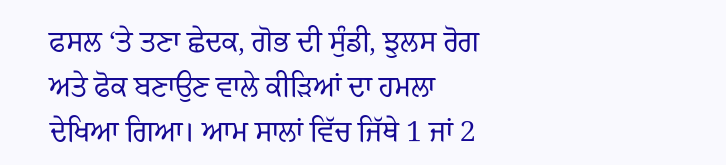ਫਸਲ ‘ਤੇ ਤਣਾ ਛੇਦਕ, ਗੋਭ ਦੀ ਸੁੰਡੀ, ਝੁਲਸ ਰੋਗ ਅਤੇ ਫੋਕ ਬਣਾਉਣ ਵਾਲੇ ਕੀੜਿਆਂ ਦਾ ਹਮਲਾ ਦੇਖਿਆ ਗਿਆ। ਆਮ ਸਾਲਾਂ ਵਿੱਚ ਜਿੱਥੇ 1 ਜਾਂ 2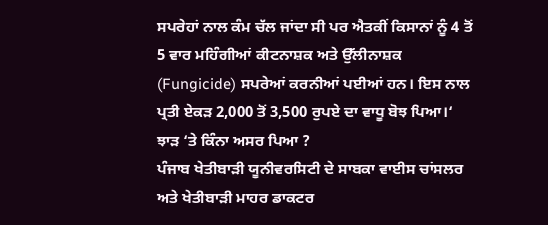ਸਪਰੇਹਾਂ ਨਾਲ ਕੰਮ ਚੱਲ ਜਾਂਦਾ ਸੀ ਪਰ ਐਤਕੀਂ ਕਿਸਾਨਾਂ ਨੂੰ 4 ਤੋਂ 5 ਵਾਰ ਮਹਿੰਗੀਆਂ ਕੀਟਨਾਸ਼ਕ ਅਤੇ ਉੱਲੀਨਾਸ਼ਕ (Fungicide) ਸਪਰੇਆਂ ਕਰਨੀਆਂ ਪਈਆਂ ਹਨ। ਇਸ ਨਾਲ ਪ੍ਰਤੀ ਏਕੜ 2,000 ਤੋਂ 3,500 ਰੁਪਏ ਦਾ ਵਾਧੂ ਬੋਝ ਪਿਆ।‘
ਝਾੜ ‘ਤੇ ਕਿੰਨਾ ਅਸਰ ਪਿਆ ?
ਪੰਜਾਬ ਖੇਤੀਬਾੜੀ ਯੂਨੀਵਰਸਿਟੀ ਦੇ ਸਾਬਕਾ ਵਾਈਸ ਚਾਂਸਲਰ ਅਤੇ ਖੇਤੀਬਾੜੀ ਮਾਹਰ ਡਾਕਟਰ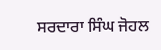ਸਰਦਾਰਾ ਸਿੰਘ ਜੋਹਲ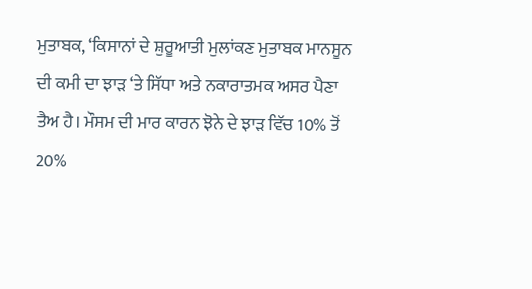ਮੁਤਾਬਕ, ‘ਕਿਸਾਨਾਂ ਦੇ ਸ਼ੁਰੂਆਤੀ ਮੁਲਾਂਕਣ ਮੁਤਾਬਕ ਮਾਨਸੂਨ ਦੀ ਕਮੀ ਦਾ ਝਾੜ ‘ਤੇ ਸਿੱਧਾ ਅਤੇ ਨਕਾਰਾਤਮਕ ਅਸਰ ਪੈਣਾ ਤੈਅ ਹੈ। ਮੌਸਮ ਦੀ ਮਾਰ ਕਾਰਨ ਝੋਨੇ ਦੇ ਝਾੜ ਵਿੱਚ 10% ਤੋਂ 20%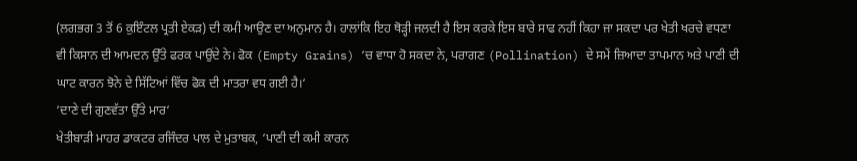(ਲਗਭਗ 3 ਤੋਂ 6 ਕੁਇੰਟਲ ਪ੍ਰਤੀ ਏਕੜ) ਦੀ ਕਮੀ ਆਉਣ ਦਾ ਅਨੁਮਾਨ ਹੈ। ਹਾਲਾਂਕਿ ਇਹ ਥੋੜ੍ਹੀ ਜਲਦੀ ਹੈ ਇਸ ਕਰਕੇ ਇਸ ਬਾਰੇ ਸਾਫ ਨਹੀਂ ਕਿਹਾ ਜਾ ਸਕਦਾ ਪਰ ਖੇਤੀ ਖਰਚੇ ਵਧਣਾ ਵੀ ਕਿਸਾਨ ਦੀ ਆਮਦਨ ਉੱਤੇ ਫਰਕ ਪਾਉਂਦੇ ਨੇ। ਫੋਕ (Empty Grains) ‘ਚ ਵਾਧਾ ਹੋ ਸਕਦਾ ਨੇ, ਪਰਾਗਣ (Pollination) ਦੇ ਸਮੇਂ ਜ਼ਿਆਦਾ ਤਾਪਮਾਨ ਅਤੇ ਪਾਣੀ ਦੀ ਘਾਟ ਕਾਰਨ ਝੋਨੇ ਦੇ ਸਿੱਟਿਆਂ ਵਿੱਚ ਫੋਕ ਦੀ ਮਾਤਰਾ ਵਧ ਗਈ ਹੈ।‘
‘ਦਾਣੇ ਦੀ ਗੁਣਵੱਤਾ ਉੱਤੇ ਮਾਰ‘
ਖੇਤੀਬਾੜੀ ਮਾਹਰ ਡਾਕਟਰ ਰਜਿੰਦਰ ਪਾਲ ਦੇ ਮੁਤਾਬਕ, ‘ਪਾਣੀ ਦੀ ਕਮੀ ਕਾਰਨ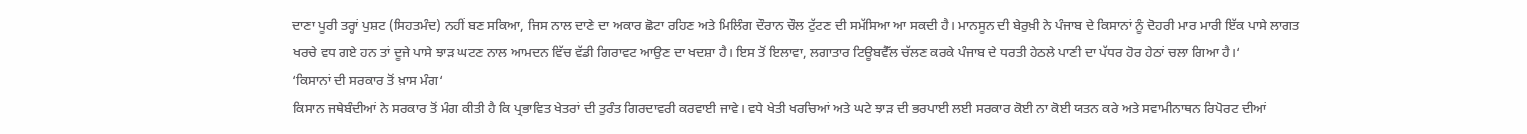ਦਾਣਾ ਪੂਰੀ ਤਰ੍ਹਾਂ ਪੁਸ਼ਟ (ਸਿਹਤਮੰਦ) ਨਹੀਂ ਬਣ ਸਕਿਆ, ਜਿਸ ਨਾਲ ਦਾਣੇ ਦਾ ਅਕਾਰ ਛੋਟਾ ਰਹਿਣ ਅਤੇ ਮਿਲਿੰਗ ਦੌਰਾਨ ਚੌਲ ਟੁੱਟਣ ਦੀ ਸਮੱਸਿਆ ਆ ਸਕਦੀ ਹੈ। ਮਾਨਸੂਨ ਦੀ ਬੇਰੁਖ਼ੀ ਨੇ ਪੰਜਾਬ ਦੇ ਕਿਸਾਨਾਂ ਨੂੰ ਦੋਹਰੀ ਮਾਰ ਮਾਰੀ ਇੱਕ ਪਾਸੇ ਲਾਗਤ ਖਰਚੇ ਵਧ ਗਏ ਹਨ ਤਾਂ ਦੂਜੇ ਪਾਸੇ ਝਾੜ ਘਟਣ ਨਾਲ ਆਮਦਨ ਵਿੱਚ ਵੱਡੀ ਗਿਰਾਵਟ ਆਉਣ ਦਾ ਖਦਸ਼ਾ ਹੈ। ਇਸ ਤੋਂ ਇਲਾਵਾ, ਲਗਾਤਾਰ ਟਿਊਬਵੈੱਲ ਚੱਲਣ ਕਰਕੇ ਪੰਜਾਬ ਦੇ ਧਰਤੀ ਹੇਠਲੇ ਪਾਣੀ ਦਾ ਪੱਧਰ ਹੋਰ ਹੇਠਾਂ ਚਲਾ ਗਿਆ ਹੈ।‘
‘ਕਿਸਾਨਾਂ ਦੀ ਸਰਕਾਰ ਤੋਂ ਖ਼ਾਸ ਮੰਗ‘
ਕਿਸਾਨ ਜਥੇਬੰਦੀਆਂ ਨੇ ਸਰਕਾਰ ਤੋਂ ਮੰਗ ਕੀਤੀ ਹੈ ਕਿ ਪ੍ਰਭਾਵਿਤ ਖੇਤਰਾਂ ਦੀ ਤੁਰੰਤ ਗਿਰਦਾਵਰੀ ਕਰਵਾਈ ਜਾਵੇ। ਵਧੇ ਖੇਤੀ ਖਰਚਿਆਂ ਅਤੇ ਘਟੇ ਝਾੜ ਦੀ ਭਰਪਾਈ ਲਈ ਸਰਕਾਰ ਕੋਈ ਨਾ ਕੋਈ ਯਤਨ ਕਰੇ ਅਤੇ ਸਵਾਮੀਨਾਥਨ ਰਿਪੋਰਟ ਦੀਆਂ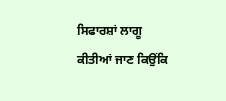ਸਿਫਾਰਸ਼ਾਂ ਲਾਗੂ ਕੀਤੀਆਂ ਜਾਣ ਕਿਉਂਕਿ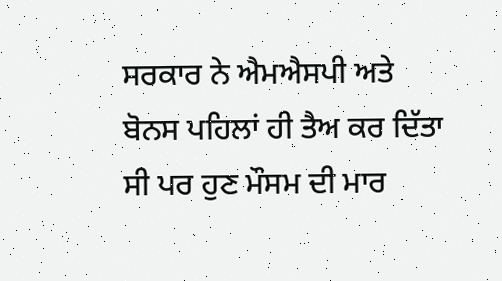ਸਰਕਾਰ ਨੇ ਐਮਐਸਪੀ ਅਤੇ ਬੋਨਸ ਪਹਿਲਾਂ ਹੀ ਤੈਅ ਕਰ ਦਿੱਤਾ ਸੀ ਪਰ ਹੁਣ ਮੌਸਮ ਦੀ ਮਾਰ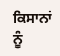ਕਿਸਾਨਾਂ ਨੂੰ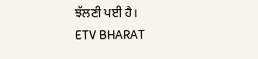ਝੱਲਣੀ ਪਈ ਹੈ।
ETV BHARAT